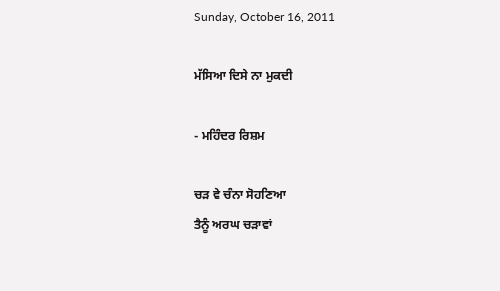Sunday, October 16, 2011

ਮੱਸਿਆ ਦਿਸੇ ਨਾ ਮੁਕਦੀ

- ਮਹਿੰਦਰ ਰਿਸ਼ਮ

ਚੜ ਵੇ ਚੰਨਾ ਸੋਹਣਿਆ
ਤੈਨੂੰ ਅਰਘ ਚੜਾਵਾਂ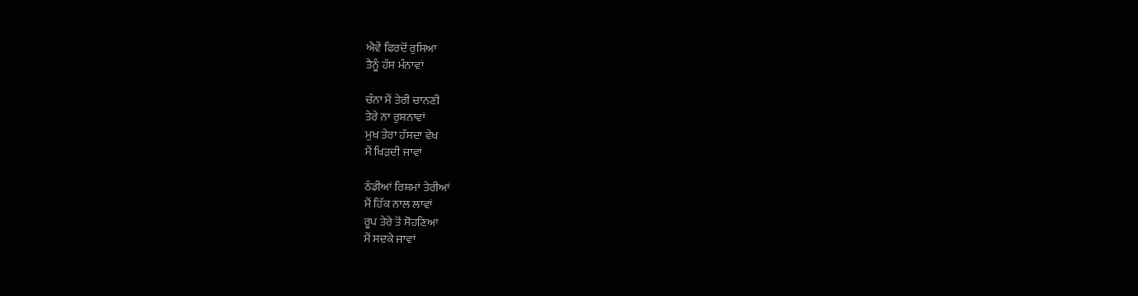ਐਵੇਂ ਫਿਰਦੋਂ ਰੁਸਿਆ
ਤੈਨੂੰ ਹੱਸ ਮੰਨਾਵਾਂ

ਚੰਨਾ ਮੈਂ ਤੇਰੀ ਚਾਨਣੀ
ਤੇਰੇ ਨਾ ਰੁਸ਼ਨਾਵਾਂ
ਮੁਖ ਤੇਰਾ ਹੱਸਦਾ ਵੇਖ
ਮੈਂ ਖਿੜਦੀ ਜਾਵਾਂ

ਠੰਡੀਆਂ ਰਿਸ਼ਮਾਂ ਤੇਰੀਆਂ
ਮੈਂ ਹਿੱਕ ਨਾਲ ਲਾਵਾਂ
ਰੂਪ ਤੇਰੇ ਤੋਂ ਸੋਹਣਿਆ
ਮੈਂ ਸਦਕੇ ਜਾਵਾਂ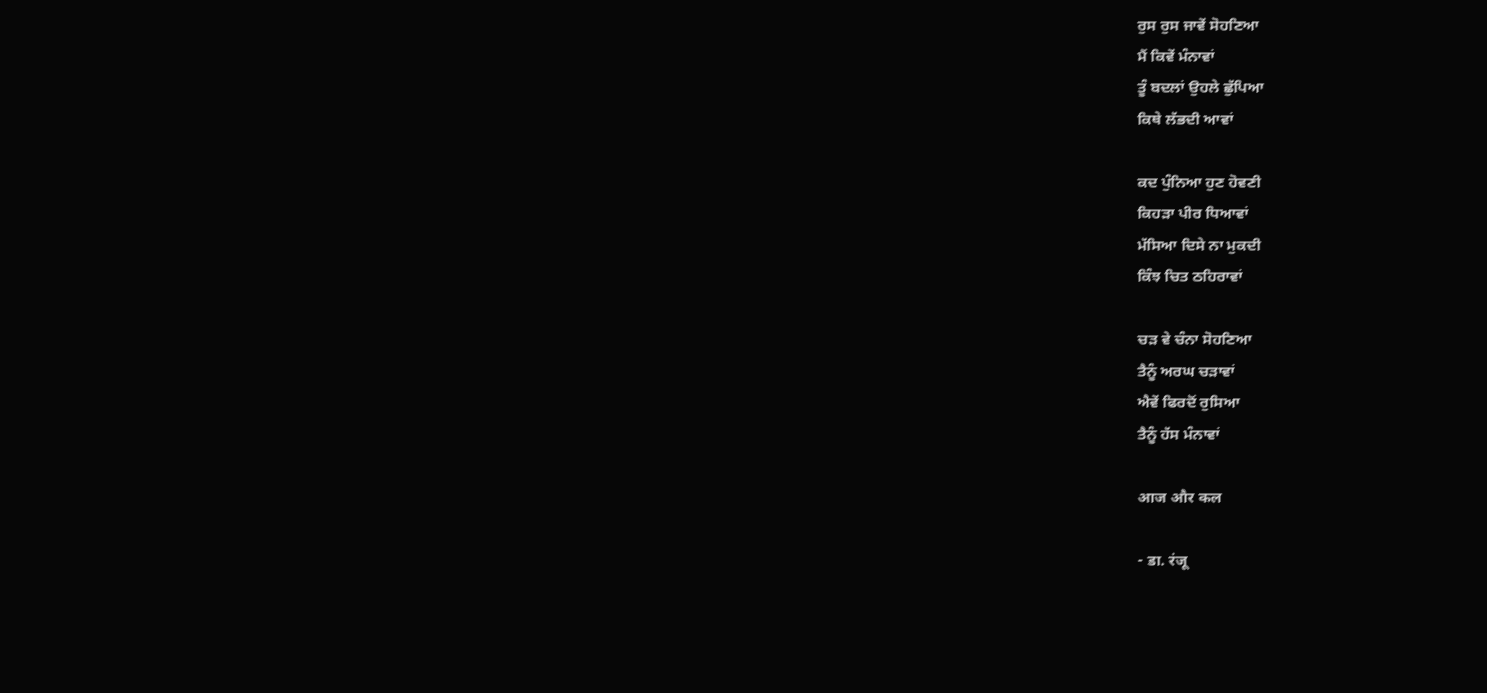ਰੁਸ ਰੁਸ ਜਾਵੇਂ ਸੋਹਣਿਆ
ਮੈਂ ਕਿਵੇਂ ਮੰਨਾਵਾਂ
ਤੂੰ ਬਦਲਾਂ ਉਹਲੇ ਛੁੱਪਿਆ
ਕਿਥੇ ਲੱਭਦੀ ਆਵਾਂ

ਕਦ ਪੁੰਨਿਆ ਹੁਣ ਹੋਵਣੀ
ਕਿਹੜਾ ਪੀਰ ਧਿਆਵਾਂ
ਮੱਸਿਆ ਦਿਸੇ ਨਾ ਮੁਕਦੀ
ਕਿੰਝ ਚਿਤ ਠਹਿਰਾਵਾਂ

ਚੜ ਵੇ ਚੰਨਾ ਸੋਹਣਿਆ
ਤੈਨੂੰ ਅਰਘ ਚੜਾਵਾਂ
ਐਵੇਂ ਫਿਰਦੋਂ ਰੁਸਿਆ
ਤੈਨੂੰ ਹੱਸ ਮੰਨਾਵਾਂ

आज और कल

- डा. रंजू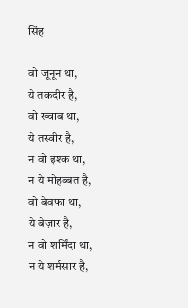सिंह

वो जूनून था,
ये तकदीर है,
वो ख्वाब था,
ये तस्वीर है,
न वो इश्क था,
न ये मोहब्बत है,
वो बेवफा था,
ये बेज़ार है,
न वो शर्मिंदा था,
न ये शर्मसार है,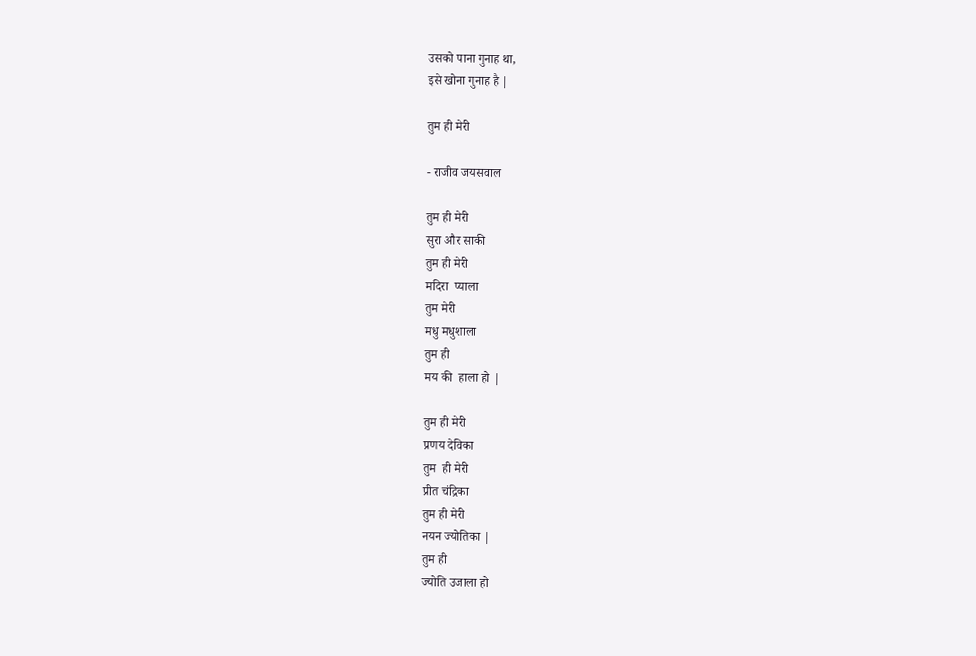उसको पाना गुनाह था,
इसे खोना गुनाह है |

तुम ही मेरी

- राजीव जयसवाल

तुम ही मेरी
सुरा और साकी
तुम ही मेरी
मदिरा  प्याला
तुम मेरी
मधु मधुशाला
तुम ही
मय की  हाला हो |

तुम ही मेरी
प्रणय देविका
तुम  ही मेरी
प्रीत चंद्रिका
तुम ही मेरी
नयन ज्योतिका |
तुम ही
ज्योति उजाला हो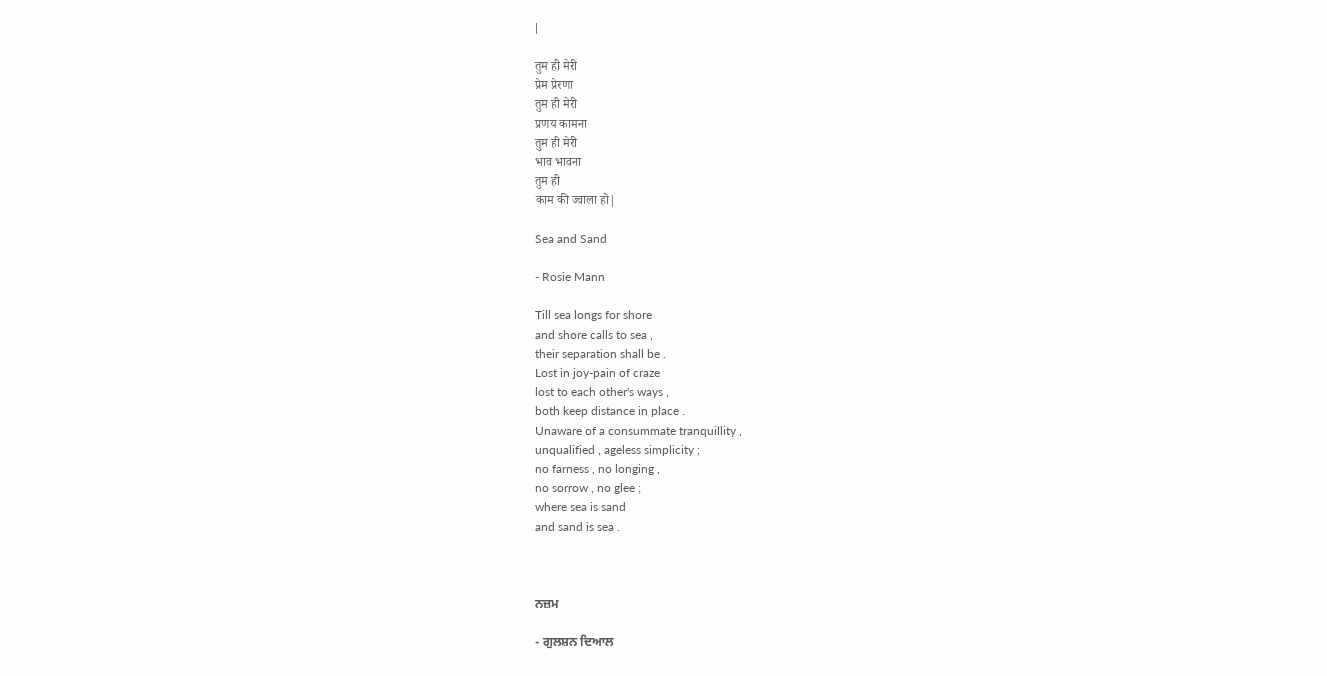|

तुम ही मेरी
प्रेम प्रेरणा
तुम ही मेरी
प्रणय कामना
तुम ही मेरी
भाव भावना
तुम ही
काम की ज्वाला हो|

Sea and Sand

- Rosie Mann

Till sea longs for shore
and shore calls to sea ,
their separation shall be .
Lost in joy-pain of craze
lost to each other's ways ,
both keep distance in place .
Unaware of a consummate tranquillity ,
unqualified , ageless simplicity ;
no farness , no longing ,
no sorrow , no glee ;
where sea is sand
and sand is sea .



ਨਜ਼ਮ

- ਗੁਲਸ਼ਨ ਦਿਆਲ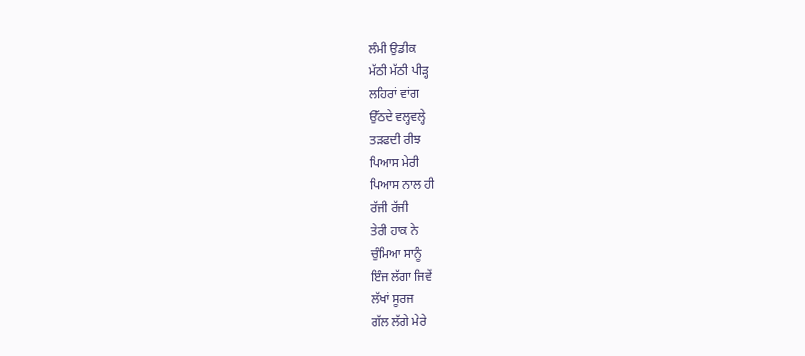ਲੰਮੀ ਉਡੀਕ
ਮੱਠੀ ਮੱਠੀ ਪੀੜ੍ਹ
ਲਹਿਰਾਂ ਵਾਂਗ
ਉੱਠਦੇ ਵਲ੍ਹਵਲ੍ਹੇ
ਤੜਫਦੀ ਰੀਝ
ਪਿਆਸ ਮੇਰੀ
ਪਿਆਸ ਨਾਲ ਹੀ
ਰੱਜੀ ਰੱਜੀ
ਤੇਰੀ ਹਾਕ ਨੇ
ਚੁੰਮਿਆ ਸਾਨੂੰ
ਇੰਜ ਲੱਗਾ ਜਿਵੇਂ
ਲੱਖਾਂ ਸੂਰਜ
ਗੱਲ ਲੱਗੇ ਮੇਰੇ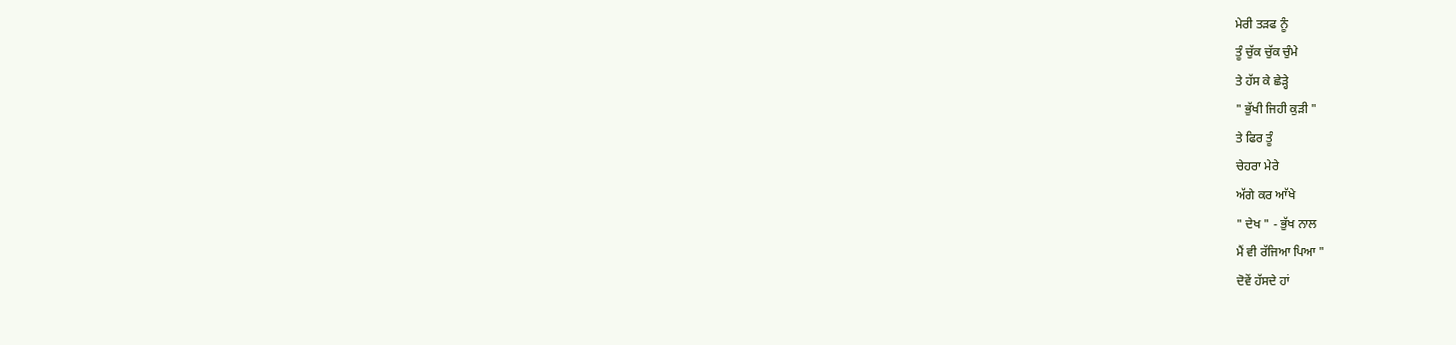ਮੇਰੀ ਤੜਫ ਨੂੰ
ਤੂੰ ਚੁੱਕ ਚੁੱਕ ਚੁੰਮੇ
ਤੇ ਹੱਸ ਕੇ ਛੇੜ੍ਹੇ
" ਭੁੱਖੀ ਜਿਹੀ ਕੁੜੀ "
ਤੇ ਫਿਰ ਤੂੰ
ਚੇਹਰਾ ਮੇਰੇ
ਅੱਗੇ ਕਰ ਆੱਖੇ
" ਦੇਖ " - ਭੁੱਖ ਨਾਲ
ਮੈਂ ਵੀ ਰੱਜਿਆ ਪਿਆ "
ਦੋਵੇਂ ਹੱਸਦੇ ਹਾਂ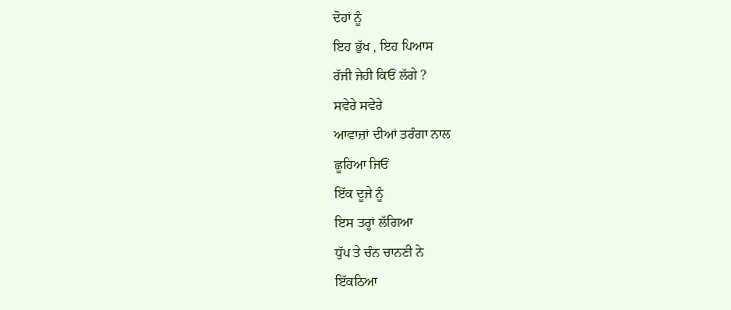ਦੋਹਾਂ ਨੂੰ
ਇਹ ਭੁੱਖ , ਇਹ ਪਿਆਸ
ਰੱਜੀ ਜੇਹੀ ਕਿਓਂ ਲੱਗੇ ?
ਸਵੇਰੇ ਸਵੇਰੇ
ਆਵਾਜ਼ਾਂ ਦੀਆਂ ਤਰੰਗਾ ਨਾਲ
ਛੂਹਿਆ ਜਿਓਂ
ਇੱਕ ਦੂਜੇ ਨੂੰ
ਇਸ ਤਰ੍ਹਾਂ ਲੱਗਿਆ
ਧੁੱਪ ਤੇ ਚੰਨ ਚਾਨਣੀ ਨੇ
ਇੱਕਠਿਆ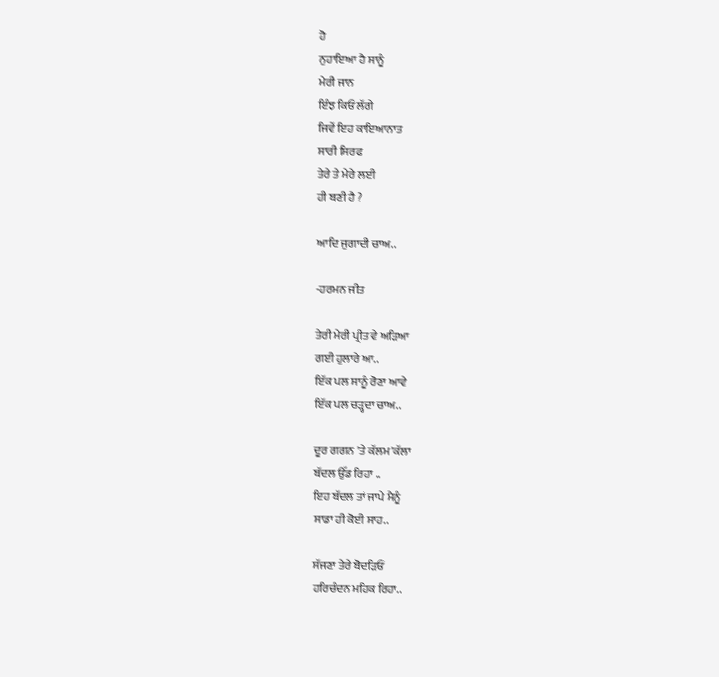ਹੋ
ਨੁਹਾਇਆ ਹੈ ਸਾਨੂੰ
ਮੇਰੀ ਜਾਨ
ਇੰਝ ਕਿਓਂ ਲੱਗੇ
ਜਿਵੇਂ ਇਹ ਕਾਇਆਨਾਤ
ਸਾਰੀ ਸਿਰਫ
ਤੇਰੇ ਤੇ ਮੇਰੇ ਲਈ
ਹੀ ਬਣੀ ਹੈ ?

ਆਦਿ ਜੁਗਾਦੀ ਚਾਅ..

-ਹਰਮਨ ਜੀਤ

ਤੇਰੀ ਮੇਰੀ ਪ੍ਰੀਤ ਵੇ ਅੜਿਆ
ਗਈ ਹੁਲਾਰੇ ਆ..
ਇੱਕ ਪਲ ਸਾਨੂੰ ਰੋਣਾ ਆਵੇ
ਇੱਕ ਪਲ ਚੜ੍ਹਦਾ ਚਾਅ..

ਦੂਰ ਗਗਨ 'ਤੇ ਕੱਲਮ'ਕੱਲਾ
ਬੱਦਲ ਉੱਡ ਰਿਹਾ ..
ਇਹ ਬੱਦਲ ਤਾਂ ਜਾਪੇ ਮੈਨੂੰ
ਸਾਡਾ ਹੀ ਕੋਈ ਸਾਹ..

ਸੱਜਣਾ ਤੇਰੇ ਬੋਦੜਿਓਂ
ਹਰਿਚੰਦਨ ਮਹਿਕ ਰਿਹਾ..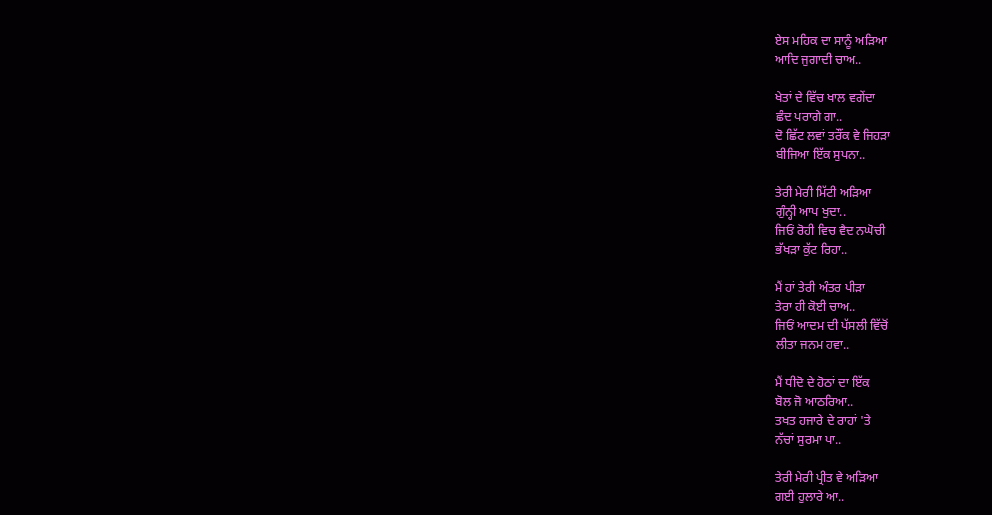ਏਸ ਮਹਿਕ ਦਾ ਸਾਨੂੰ ਅੜਿਆ
ਆਦਿ ਜੁਗਾਦੀ ਚਾਅ..

ਖੇਤਾਂ ਦੇ ਵਿੱਚ ਖਾਲ ਵਗੇਂਦਾ
ਛੰਦ ਪਰਾਗੇ ਗਾ..
ਦੋ ਛਿੱਟ ਲਵਾਂ ਤਰੌਂਕ ਵੇ ਜਿਹੜਾ
ਬੀਜਿਆ ਇੱਕ ਸੁਪਨਾ..

ਤੇਰੀ ਮੇਰੀ ਮਿੱਟੀ ਅੜਿਆ
ਗੁੰਨ੍ਹੀ ਆਪ ਖੁਦਾ..
ਜਿਓਂ ਰੋਹੀ ਵਿਚ ਵੈਦ ਨਘੋਚੀ
ਭੱਖੜਾ ਕੁੱਟ ਰਿਹਾ..

ਮੈਂ ਹਾਂ ਤੇਰੀ ਅੰਤਰ ਪੀੜਾ
ਤੇਰਾ ਹੀ ਕੋਈ ਚਾਅ..
ਜਿਓਂ ਆਦਮ ਦੀ ਪੱਸਲੀ ਵਿੱਚੋਂ
ਲੀਤਾ ਜਨਮ ਹਵਾ..

ਮੈਂ ਧੀਦੋ ਦੇ ਹੋਠਾਂ ਦਾ ਇੱਕ
ਬੋਲ ਜੋ ਆਠਰਿਆ..
ਤਖਤ ਹਜਾਰੇ ਦੇ ਰਾਹਾਂ 'ਤੇ
ਨੱਚਾਂ ਸੁਰਮਾ ਪਾ..

ਤੇਰੀ ਮੇਰੀ ਪ੍ਰੀਤ ਵੇ ਅੜਿਆ
ਗਈ ਹੁਲਾਰੇ ਆ..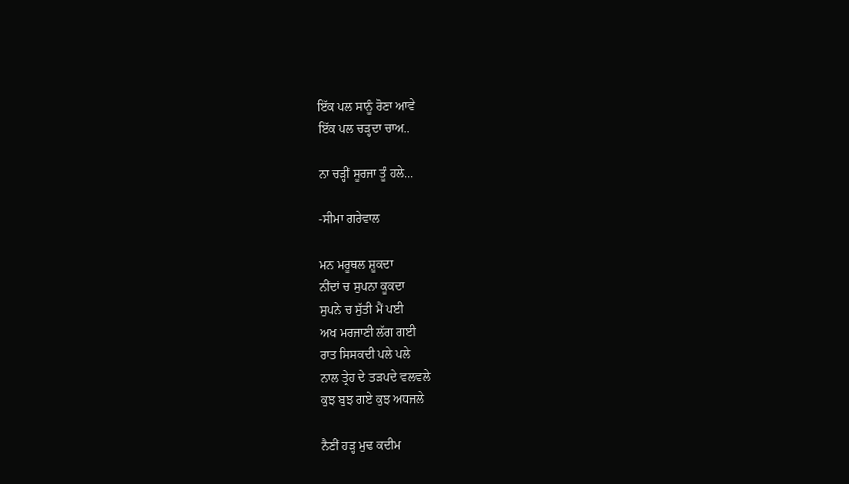ਇੱਕ ਪਲ ਸਾਨੂੰ ਰੋਣਾ ਆਵੇ
ਇੱਕ ਪਲ ਚੜ੍ਹਦਾ ਚਾਅ..

ਨਾ ਚੜ੍ਹੀਂ ਸੂਰਜਾ ਤੂੰ ਹਲੇ...

-ਸੀਮਾ ਗਰੇਵਾਲ

ਮਨ ਮਰੂਥਲ ਸ਼ੂਕਦਾ
ਨੀਂਦਾਂ ਚ ਸੁਪਨਾ ਕੂਕਦਾ
ਸੁਪਨੇ ਚ ਸੁੱਤੀ ਮੈਂ ਪਈ
ਅਖ ਮਰਜਾਣੀ ਲੱਗ ਗਈ
ਰਾਤ ਸਿਸਕਦੀ ਪਲੇ ਪਲੇ
ਨਾਲ ਤ੍ਰੇਹ ਦੇ ਤੜਪਦੇ ਵਲਵਲੇ
ਕੁਝ ਬੁਝ ਗਏ ਕੁਝ ਅਧਜਲੇ

ਨੈਣੀਂ ਹੜ੍ਹ ਮੁਢ ਕਦੀਮ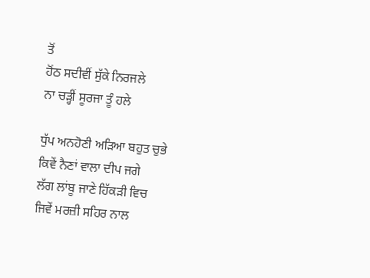ਤੋਂ
ਹੋਂਠ ਸਦੀਵੀਂ ਸੁੱਕੇ ਨਿਰਜਲੇ
ਨਾ ਚੜ੍ਹੀਂ ਸੂਰਜਾ ਤੂੰ ਹਲੇ

ਧੁੱਪ ਅਨਹੋਣੀ ਅੜਿਆ ਬਹੁਤ ਚੁਭੇ
ਕਿਵੇਂ ਨੈਣਾਂ ਵਾਲਾ ਦੀਪ ਜਗੇ
ਲੱਗ ਲਾਂਬੂ ਜਾਣੇ ਹਿੱਕੜੀ ਵਿਚ
ਜਿਵੇਂ ਮਰਜ਼ੀ ਸਹਿਰ ਨਾਲ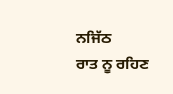ਨਜਿੱਠ
ਰਾਤ ਨੂ ਰਹਿਣ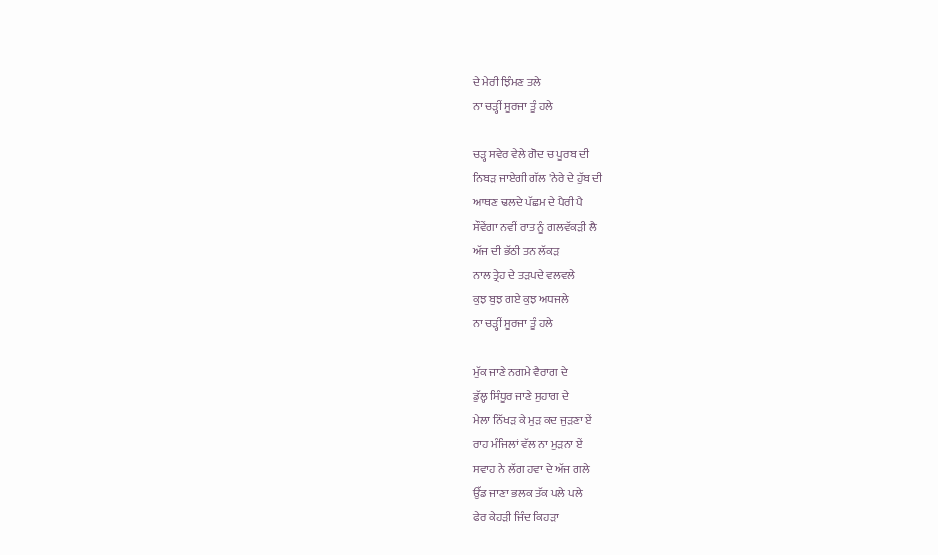ਦੇ ਮੇਰੀ ਝਿੰਮਣ ਤਲੇ
ਨਾ ਚੜ੍ਹੀਂ ਸੂਰਜਾ ਤੂੰ ਹਲੇ

ਚੜ੍ਹ ਸਵੇਰ ਵੇਲੇ ਗੋਦ ਚ ਪੂਰਬ ਦੀ
ਨਿਬੜ ਜਾਏਗੀ ਗੱਲ 'ਨੇਰੇ ਦੇ ਹੁੱਬ ਦੀ
ਆਥਣ ਢਲਦੇ ਪੱਛਮ ਦੇ ਪੈਰੀ ਪੈ
ਸੌਵੇਂਗਾ ਨਵੀਂ ਰਾਤ ਨੂੰ ਗਲਵੱਕੜੀ ਲੈ
ਅੱਜ ਦੀ ਭੱਠੀ ਤਨ ਲੱਕੜ
ਨਾਲ ਤ੍ਰੇਹ ਦੇ ਤੜਪਦੇ ਵਲਵਲੇ
ਕੁਝ ਬੁਝ ਗਏ ਕੁਝ ਅਧਜਲੇ
ਨਾ ਚੜ੍ਹੀਂ ਸੂਰਜਾ ਤੂੰ ਹਲੇ

ਮੁੱਕ ਜਾਣੇ ਨਗਮੇ ਵੈਰਾਗ ਦੇ
ਡੁੱਲ੍ਹ ਸਿੰਧੂਰ ਜਾਣੇ ਸੁਹਾਗ ਦੇ
ਮੇਲਾ ਨਿੱਖੜ ਕੇ ਮੁੜ ਕਦ ਜੁੜਣਾ ਏਂ
ਰਾਹ ਮੰਜਿਲਾਂ ਵੱਲ ਨਾ ਮੁੜਨਾ ਏਂ
ਸਵਾਹ ਨੇ ਲੱਗ ਹਵਾ ਦੇ ਅੱਜ ਗਲੇ
ਉੱਡ ਜਾਣਾ ਭਲਕ ਤੱਕ ਪਲੇ ਪਲੇ
ਫੇਰ ਕੇਹੜੀ ਜਿੰਦ ਕਿਹੜਾ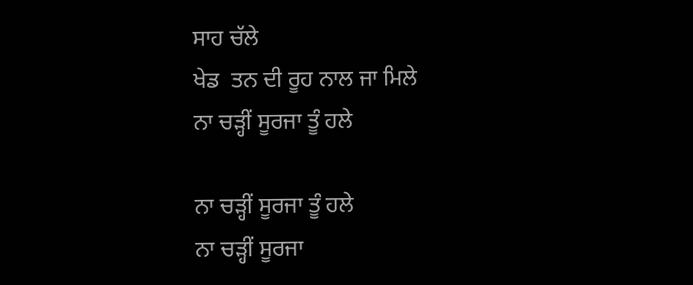ਸਾਹ ਚੱਲੇ
ਖੇਡ  ਤਨ ਦੀ ਰੂਹ ਨਾਲ ਜਾ ਮਿਲੇ
ਨਾ ਚੜ੍ਹੀਂ ਸੂਰਜਾ ਤੂੰ ਹਲੇ

ਨਾ ਚੜ੍ਹੀਂ ਸੂਰਜਾ ਤੂੰ ਹਲੇ
ਨਾ ਚੜ੍ਹੀਂ ਸੂਰਜਾ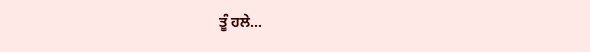ਤੂੰ ਹਲੇ...